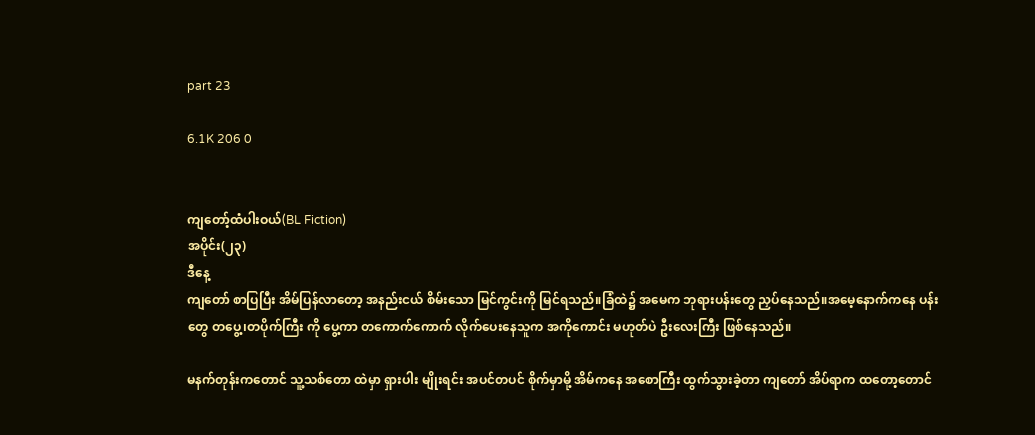part 23

6.1K 206 0


ကျတော့်ထံပါးဝယ်(BL Fiction)
အပိုင်း(၂၃)
ဒီနေ့
ကျတော် စာပြပြီး အိမ်ပြန်လာတော့ အနည်းငယ် စိမ်းသော မြင်ကွင်းကို မြင်ရသည်။ခြံထဲ၌ အမေက ဘုရားပန်းတွေ ညှပ်နေသည်။အမေ့နောက်ကနေ ပန်းတွေ တပွေ့၊တပိုက်ကြီး ကို ပွေ့ကာ တကောက်ကောက် လိုက်ပေးနေသူက အကိုကောင်း မဟုတ်ပဲ ဦးလေးကြီး ဖြစ်နေသည်။

မနက်တုန်းကတောင် သူ့သစ်တော ထဲမှာ ရှားပါး မျိုးရင်း အပင်တပင် စိုက်မှာမို့ အိမ်ကနေ အစောကြီး ထွက်သွားခဲ့တာ ကျတော် အိပ်ရာက ထတော့တောင်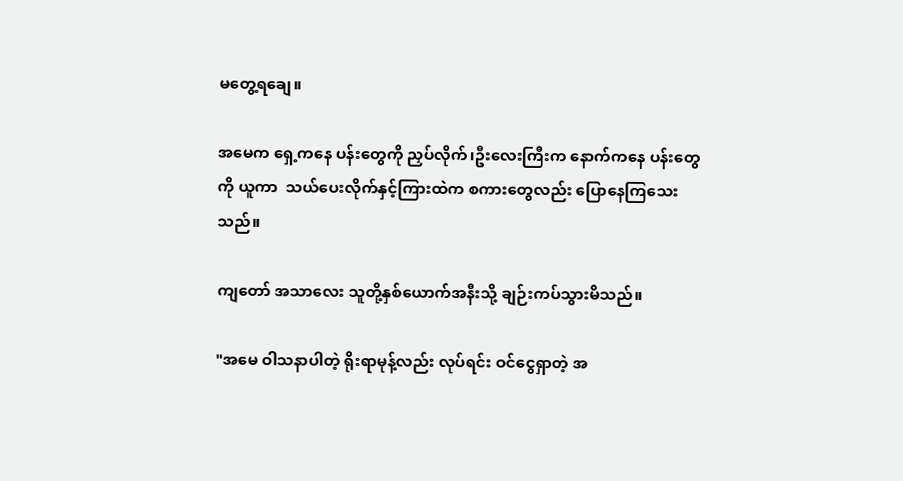မတွေ့ရချေ။

အမေက ရှေ့ကနေ ပန်းတွေကို ညှပ်လိုက်၊ဦးလေးကြီးက နောက်ကနေ ပန်းတွေကို ယူကာ  သယ်ပေးလိုက်နှင့်ကြားထဲက စကားတွေလည်း ပြောနေကြသေးသည်။

ကျတော် အသာလေး သူတို့နှစ်ယောက်အနီးသို့ ချဉ်းကပ်သွားမိသည်။

"အမေ ဝါသနာပါတဲ့ ရိုးရာမုန့်လည်း လုပ်ရင်း ဝင်ငွေရှာတဲ့ အ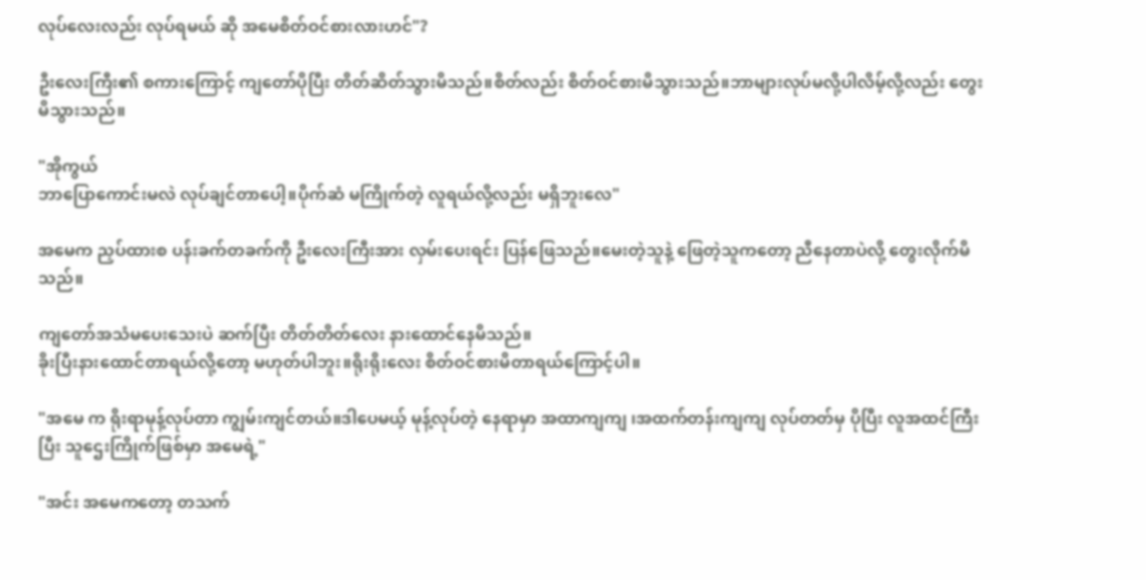လုပ်လေးလည်း လုပ်ရမယ် ဆို အမေစိတ်ဝင်စားလားဟင်"?

ဦးလေးကြီး၏ စကားကြောင့် ကျတော်ပိုပြီး တိတ်ဆိတ်သွားမိသည်။စိတ်လည်း စိတ်ဝင်စားမိသွားသည်။ဘာများလုပ်မလို့ပါလိမ့်လို့လည်း တွေးမိသွားသည်။

"အိုကွယ်
ဘာပြောကောင်းမလဲ လုပ်ချင်တာပေါ့။ပိုက်ဆံ မကြိုက်တဲ့ လူရယ်လို့လည်း မရှိဘူးလေ"

အမေက ညှပ်ထားစ ပန်းခက်တခက်ကို ဦးလေးကြီးအား လှမ်းပေးရင်း ပြန်ဖြေသည်။မေးတဲ့သူနဲ့ ဖြေတဲ့သူကတော့ ညီနေတာပဲလို့ တွေးလိုက်မိသည်။

ကျတော်အသံမပေးသေးပဲ ဆက်ပြီး တိတ်တိတ်လေး နားထောင်နေမိသည်။
ခိုးပြီးနားထောင်တာရယ်လို့တော့ မဟုတ်ပါဘူး။ရိုးရိုးလေး စိတ်ဝင်စားမိတာရယ်ကြောင့်ပါ။

"အမေ က ရိုးရာမုန့်လုပ်တာ ကျွမ်းကျင်တယ်။ဒါပေမယ့် မုန့်လုပ်တဲ့ နေရာမှာ အထာကျကျ ၊အထက်တန်းကျကျ လုပ်တတ်မှ ပိုပြီး လူအထင်ကြီးပြီး သူဌေးကြိုက်ဖြစ်မှာ အမေရဲ့"

"အင်း အမေကတော့ တသက်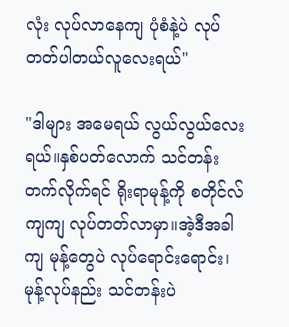လုံး လုပ်လာနေကျ ပုံစံနဲ့ပဲ လုပ်တတ်ပါတယ်လူလေးရယ်"

"ဒါများ အမေရယ် လွယ်လွယ်လေးရယ်။နှစ်ပတ်လောက် သင်တန်းတက်လိုက်ရင် ရိုးရာမုန့်ကို စတိုင်လ်ကျကျ လုပ်တတ်လာမှာ။အဲ့ဒီအခါကျ မုန့်တွေပဲ လုပ်ရောင်းရောင်း၊မုန့်လုပ်နည်း သင်တန်းပဲ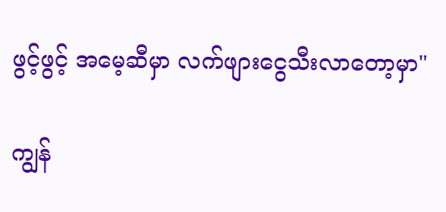ဖွင့်ဖွင့် အမေ့ဆီမှာ လက်ဖျားငွေသီးလာတော့မှာ"

ကျွန်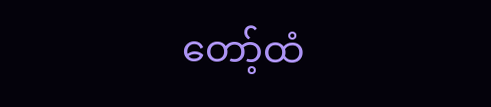တော့်ထံ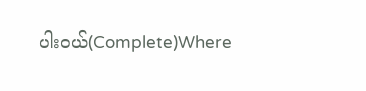ပါးဝယ်(Complete)Where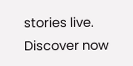stories live. Discover now